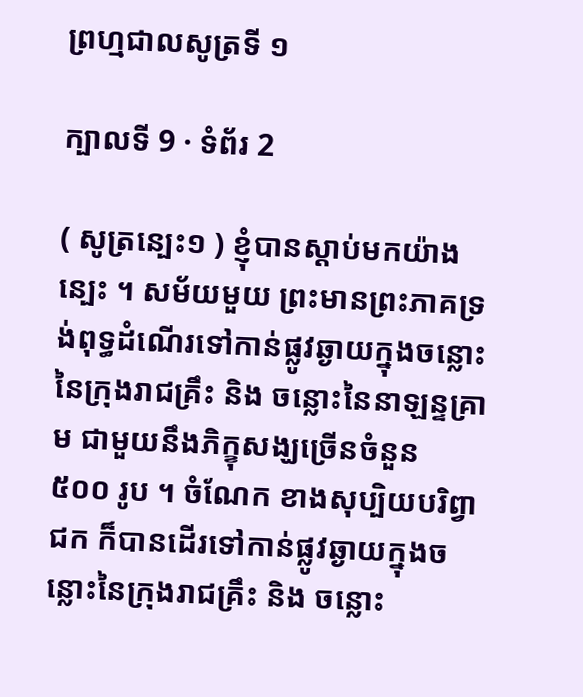ព្រហ្មជាលសូត្រទី ១

ក្បាលទី 9 · ទំព័រ 2

( សូត្រន្បេះ១ ) ខ្ញុំបានស្តាប់មកយ៉ាងន្បេះ ។ សម័យមួយ ព្រះមានព្រះភាគទ្រង់ពុទ្ធដំណើរទៅកាន់ផ្លូវឆ្ងាយក្នុងចន្លោះ នៃក្រុងរាជគ្រឹះ និង ចន្លោះនៃនាឡន្ទគ្រាម ជាមួយនឹងភិក្ខុសង្ឃច្រើនចំនួន ៥០០ រូប ។ ចំណែក ខាងសុប្បិយបរិព្វាជក ក៏បានដើរទៅកាន់ផ្លូវឆ្ងាយក្នុងចន្លោះនៃក្រុងរាជគ្រឹះ និង ចន្លោះ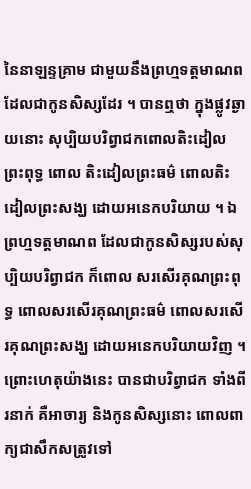នៃនាឡន្ទគ្រាម ជាមួយនឹងព្រហ្មទត្តមាណព ដែលជាកូនសិស្សដែរ ។ បានឮថា ក្នុងផ្លូវឆ្ងាយនោះ សុប្បិយបរិព្វាជកពោលតិះដៀលព្រះពុទ្ធ ពោល តិះដៀលព្រះធម៌ ពោលតិះដៀលព្រះសង្ឃ ដោយអនេកបរិយាយ ។ ឯព្រហ្មទត្តមាណព ដែលជាកូនសិស្សរបស់សុប្បិយបរិព្វាជក ក៏ពោល សរសើរគុណព្រះពុទ្ធ ពោលសរសើរគុណព្រះធម៌ ពោលសរសើរគុណព្រះសង្ឃ ដោយអនេកបរិយាយវិញ ។ ព្រោះហេតុយ៉ាងនេះ បានជាបរិព្វាជក ទាំងពីរនាក់ គឺអាចារ្យ និងកូនសិស្សនោះ ពោលពាក្យជាសឹកសត្រូវទៅ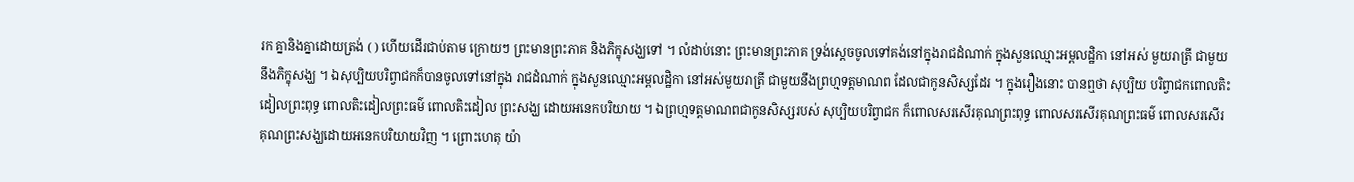រក គ្នានិងគ្នាដោយត្រង់ ( ) ហើយដើរជាប់តាម ក្រោយៗ ព្រះមានព្រះភាគ និងភិក្ខុសង្ឃទៅ ។ លំដាប់នោះ ព្រះមានព្រះភាគ ទ្រង់ស្តេចចូលទៅគង់នៅក្នុងរាជដំណាក់ ក្នុងសួនឈ្មោះអម្ពលដ្ឋិកា នៅអស់ មួយរាត្រី ជាមួយនឹងភិក្ខុសង្ឃ ។ ឯសុប្បិយបរិព្វាជកក៏បានចូលទៅនៅក្នុង រាជដំណាក់ ក្នុងសួនឈ្មោះអម្ពលដ្ឋិកា នៅអស់មួយរាត្រី ជាមួយនឹងព្រហ្មទត្តមាណព ដែលជាកូនសិស្សដែរ ។ ក្នុងរឿងនោះ បានឮថា សុប្បិយ បរិព្វាជកពោលតិះដៀលព្រះពុទ្ធ ពោលតិះដៀលព្រះធម៌ ពោលតិះដៀល ព្រះសង្ឃ ដោយអនេកបរិយាយ ។ ឯព្រហ្មទត្តមាណពជាកូនសិស្សរបស់ សុប្បិយបរិព្វាជក ក៏ពោលសរសើរគុណព្រះពុទ្ធ ពោលសរសើរគុណព្រះធម៌ ពោលសរសើរគុណព្រះសង្ឃដោយអនេកបរិយាយវិញ ។ ព្រោះហេតុ យ៉ា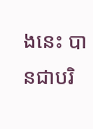ងនេះ បានជាបរិ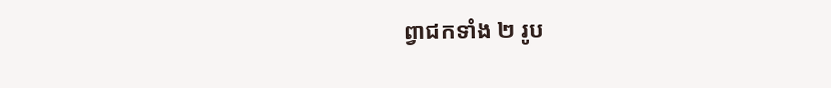ព្វាជកទាំង ២ រូប